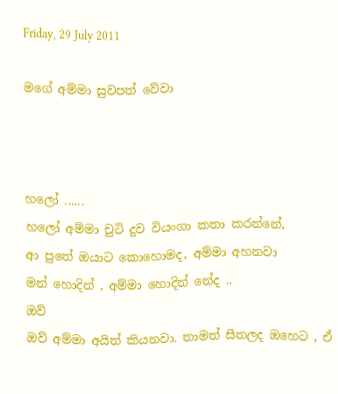Friday, 29 July 2011

මගේ අම්මා සුවපත් වේවා



හලෝ ......
හලෝ අම්මා චුටි දුව වියංගා කතා කරන්නේ,
ආ පුතේ ඔයාට කොහොමද, අම්මා අහනවා
මන් හොදින් , අම්මා හොදින් නේද ..
ඔව්
ඔව් අම්මා අයිත් කියනවා. තාමත් සීතලද ඔහෙට , ඒ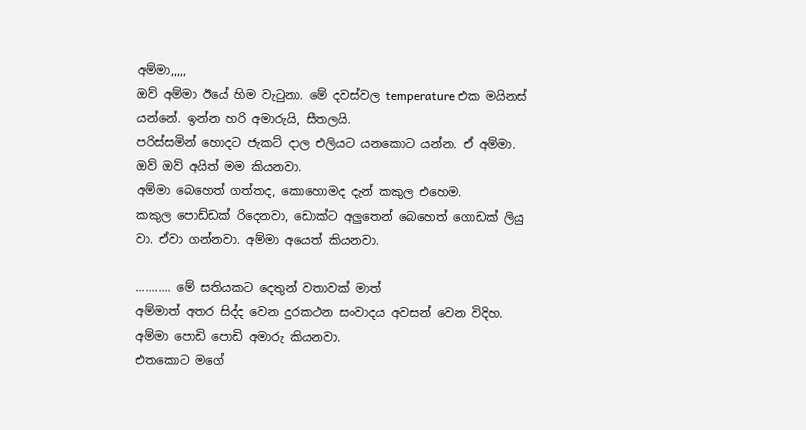අම්මා,,,,,
ඔව් අම්මා ඊයේ හිම වැටුනා. මේ දවස්වල temperature එක මයිනස් යන්නේ. ඉන්න හරි අමාරුයි, සීතලයි.
පරිස්සමින් හොදට ජැකට් දාල එලියට යනකොට යන්න. ඒ අම්මා.
ඔව් ඔව් අයිත් මම කියනවා.
අම්මා බෙහෙත් ගත්තද, කොහොමද දැන් කකුල එහෙම.
කකුල පොඩ්ඩක් රිදෙනවා, ඩොක්ට අලුතෙන් බෙහෙත් ගොඩක් ලියු
වා. ඒවා ගන්නවා. අම්මා අයෙත් කියනවා.

........... මේ සතියකට දෙතුන් වතාවක් මාත්
අම්මාත් අතර සිද්ද වෙන දුරකථන සංවාදය අවසන් වෙන විදිහ.
අම්මා පොඩි පොඩි අමාරු කියනවා.
එතකොට මගේ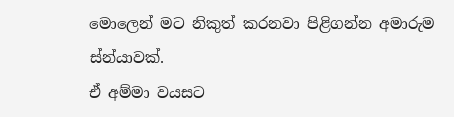මොලෙන් මට නිකුත් කරනවා පිළිගන්න අමාරුම ස්න්යාවක්.
ඒ අම්මා වයසට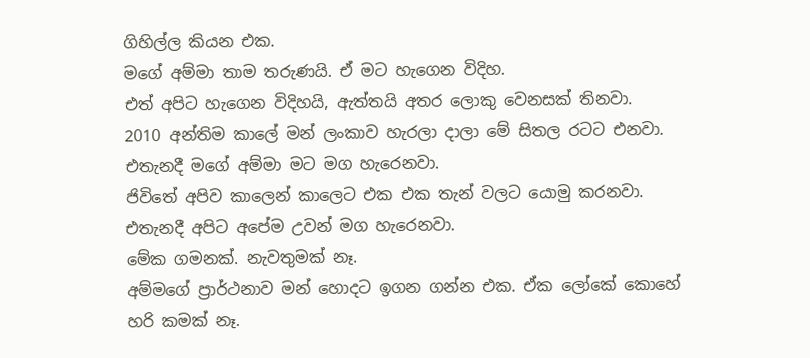ගිහිල්ල කියන එක.
මගේ අම්මා තාම තරුණයි. ඒ මට හැගෙන විදිහ.
එත් අපිට හැගෙන විදිහයි, ඇත්තයි අතර ලොකු වෙනසක් තිනවා.
2010 අන්තිම කාලේ මන් ලංකාව හැරලා දාලා මේ සිතල රටට එනවා.
එතැනදී මගේ අම්මා මට මග හැරෙනවා.
ජිවිතේ අපිව කාලෙන් කාලෙට එක එක තැන් වලට යොමු කරනවා.
එතැනදී අපිට අපේම උවන් මග හැරෙනවා.
මේක ගමනක්. නැවතුමක් නෑ.
අම්මගේ ප්‍රාර්ථනාව මන් හොදට ඉගන ගන්න එක. ඒක ලෝකේ කොහේ හරි කමක් නෑ.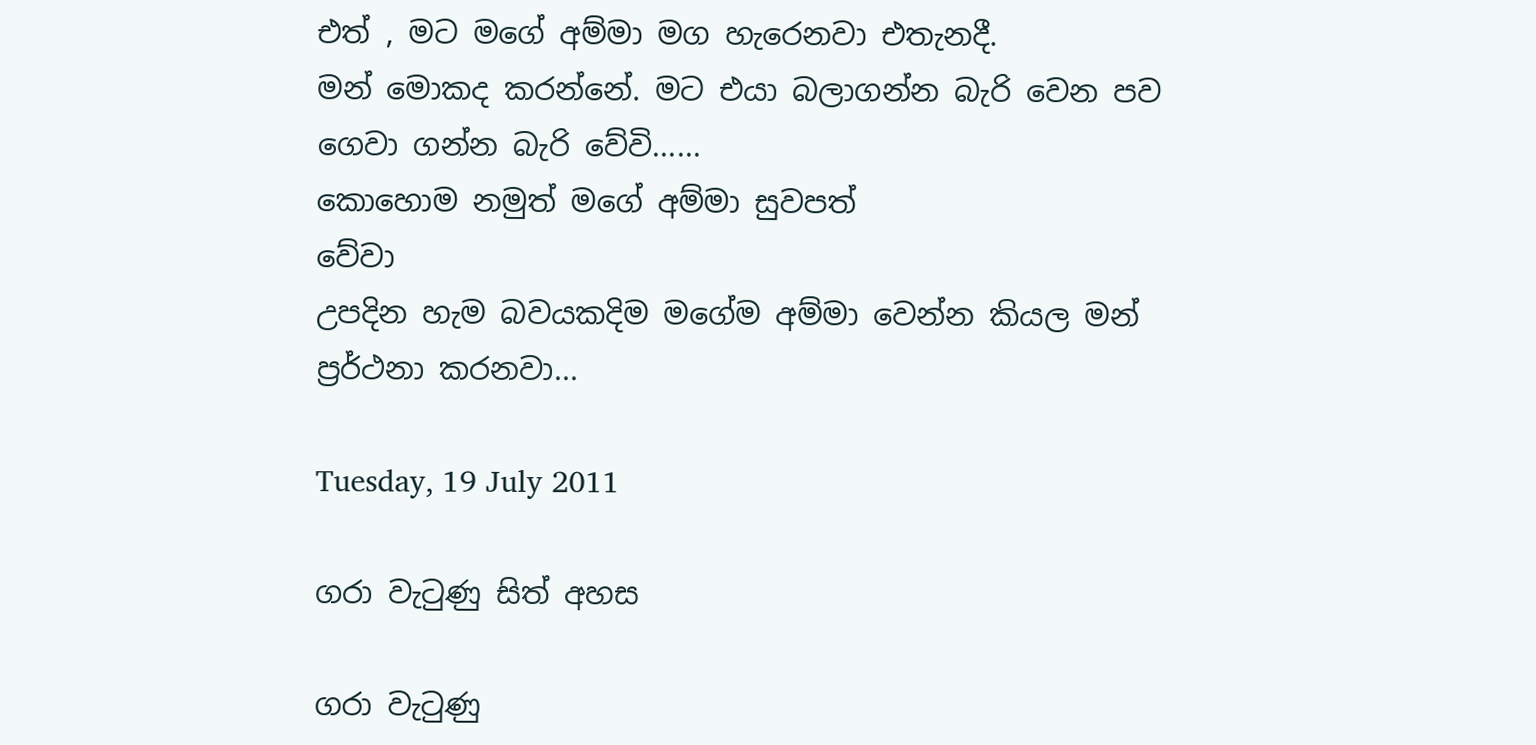එත් , මට මගේ අම්මා මග හැරෙනවා එතැනදී.
මන් මොකද කරන්නේ. මට එයා බලාගන්න බැරි වෙන පව ගෙවා ගන්න බැරි වේවි......
කොහොම නමුත් මගේ අම්මා සුවපත්
වේවා
උපදින හැම බවයකදිම මගේම අම්මා වෙන්න කියල මන් ප්‍රර්ථනා කරනවා...

Tuesday, 19 July 2011

ගරා වැටුණු සිත් අහස

ගරා වැටුණු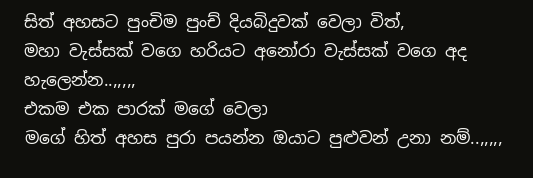සිත් අහසට පුංචිම පුංච් දියබිදුවක් වෙලා විත්,
මහා වැස්සක් වගෙ හරියට අනෝරා වැස්සක් වගෙ අද හැලෙන්න..,,,,,
එකම එක පාරක් මගේ වෙලා
මගේ හිත් අහස පුරා පයන්න ඔයාට පුළුවන් උනා නම්..,,,,,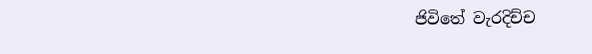ජිවිතේ වැරදිච්ච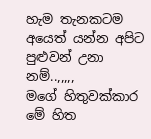හැම තැනකටම අයෙත් යන්න අපිට පුළුවන් උනා නම්..,,,,,
මගේ හිතුවක්කාර මේ හිත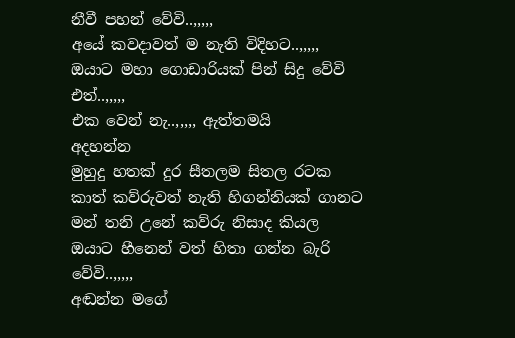නීවී පහන් වේවි..,,,,,
අයේ කවදාවත් ම නැති විදිහට..,,,,,
ඔයාට මහා ගොඩාරියක් පින් සිදු වේවි
එත්..,,,,,
එක වෙන් නැ..,,,,, ඇත්තමයි
අදහන්න
මුහුදු හතක් දුර සීතලම සිතල රටක
කාත් කව්රුවත් නැති හිගන්නියක් ගානට මන් තනි උනේ කව්රු නිසාද කියල
ඔයාට හීනෙන් වත් හිතා ගන්න බැරි වේවි..,,,,,
අඬන්න මගේ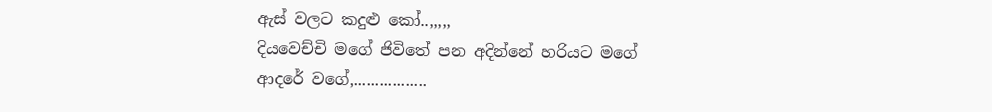ඇස් වලට කදුළු කෝ..,,,,,
දියවෙච්චි මගේ ජිවිතේ පන අදින්නේ හරියට මගේ ආදරේ වගේ,.................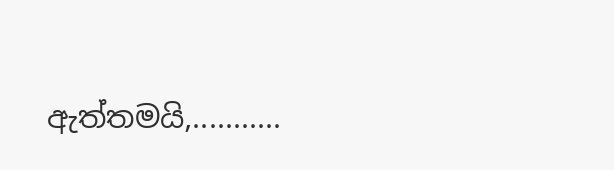ඇත්තමයි,...........